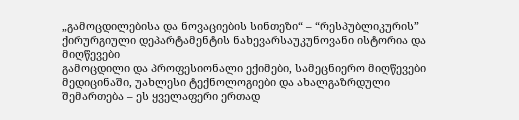„გამოცდილებისა და ნოვაციების სინთეზი“ – “რესპუბლიკურის” ქირურგიული დეპარტამენტის ნახევარსაუკუნოვანი ისტორია და მიღწევები
გამოცდილი და პროფესიონალი ექიმები, სამეცნიერო მიღწევები მედიცინაში, უახლესი ტექნოლოგიები და ახალგაზრდული შემართება – ეს ყველაფერი ერთად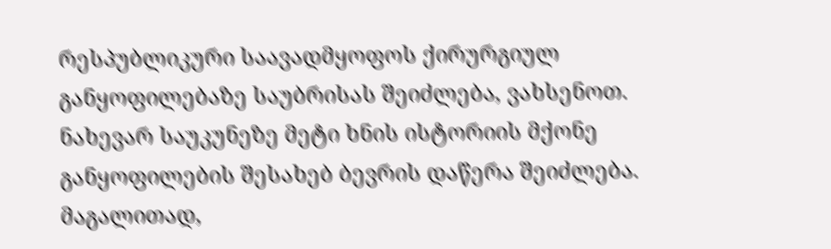რესპუბლიკური საავადმყოფოს ქირურგიულ განყოფილებაზე საუბრისას შეიძლება, ვახსენოთ.
ნახევარ საუკუნეზე მეტი ხნის ისტორიის მქონე განყოფილების შესახებ ბევრის დაწერა შეიძლება. მაგალითად,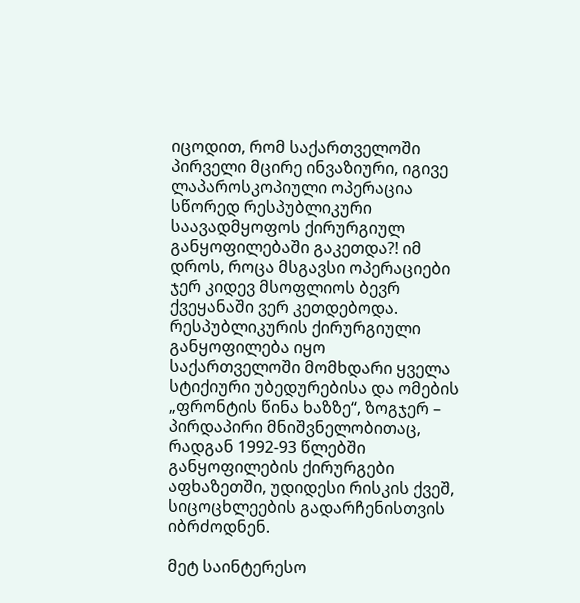იცოდით, რომ საქართველოში პირველი მცირე ინვაზიური, იგივე ლაპაროსკოპიული ოპერაცია სწორედ რესპუბლიკური საავადმყოფოს ქირურგიულ განყოფილებაში გაკეთდა?! იმ დროს, როცა მსგავსი ოპერაციები ჯერ კიდევ მსოფლიოს ბევრ ქვეყანაში ვერ კეთდებოდა.
რესპუბლიკურის ქირურგიული განყოფილება იყო საქართველოში მომხდარი ყველა სტიქიური უბედურებისა და ომების „ფრონტის წინა ხაზზე“, ზოგჯერ – პირდაპირი მნიშვნელობითაც, რადგან 1992-93 წლებში განყოფილების ქირურგები აფხაზეთში, უდიდესი რისკის ქვეშ, სიცოცხლეების გადარჩენისთვის იბრძოდნენ.

მეტ საინტერესო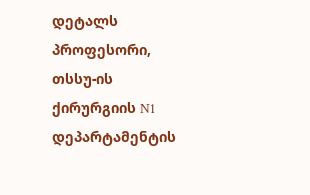დეტალს პროფესორი, თსსუ-ის ქირურგიის N1 დეპარტამენტის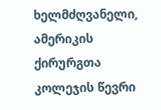ხელმძღვანელი, ამერიკის ქირურგთა კოლეჯის წევრი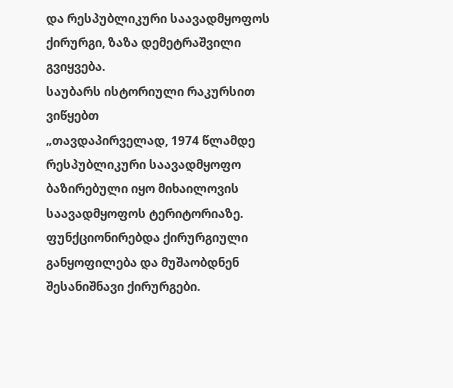და რესპუბლიკური საავადმყოფოს ქირურგი, ზაზა დემეტრაშვილი გვიყვება.
საუბარს ისტორიული რაკურსით ვიწყებთ
„თავდაპირველად, 1974 წლამდე რესპუბლიკური საავადმყოფო ბაზირებული იყო მიხაილოვის საავადმყოფოს ტერიტორიაზე. ფუნქციონირებდა ქირურგიული განყოფილება და მუშაობდნენ შესანიშნავი ქირურგები.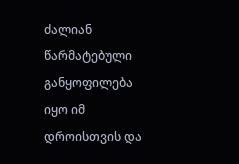ძალიან წარმატებული განყოფილება იყო იმ დროისთვის და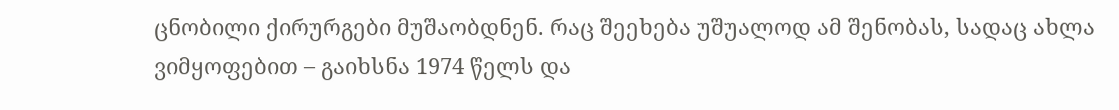ცნობილი ქირურგები მუშაობდნენ. რაც შეეხება უშუალოდ ამ შენობას, სადაც ახლა ვიმყოფებით – გაიხსნა 1974 წელს და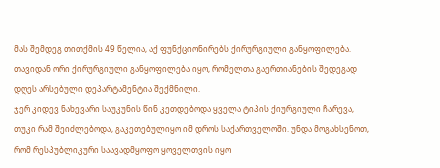მას შემდეგ თითქმის 49 წელია, აქ ფუნქციონირებს ქირურგიული განყოფილება. თავიდან ორი ქირურგიული განყოფილება იყო, რომელთა გაერთიანების შედეგად დღეს არსებული დეპარტამენტია შექმნილი.
ჯერ კიდევ ნახევარი საუკუნის წინ კეთდებოდა ყველა ტიპის ქიურგიული ჩარევა, თუკი რამ შეიძლებოდა, გაკეთებულიყო იმ დროს საქართველოში. უნდა მოგახსენოთ, რომ რესპუბლიკური საავადმყოფო ყოველთვის იყო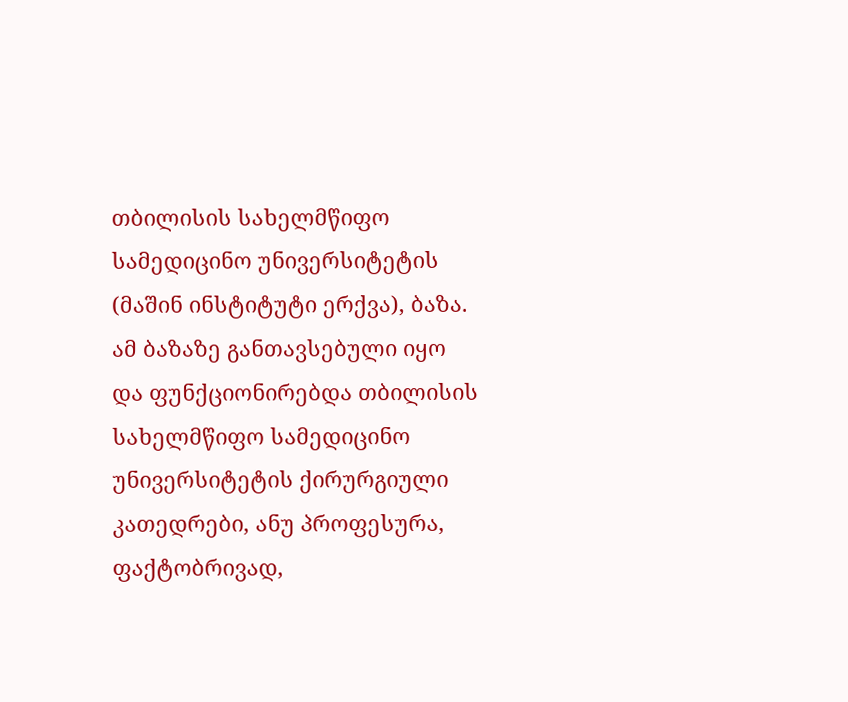თბილისის სახელმწიფო სამედიცინო უნივერსიტეტის (მაშინ ინსტიტუტი ერქვა), ბაზა. ამ ბაზაზე განთავსებული იყო და ფუნქციონირებდა თბილისის სახელმწიფო სამედიცინო უნივერსიტეტის ქირურგიული კათედრები, ანუ პროფესურა, ფაქტობრივად,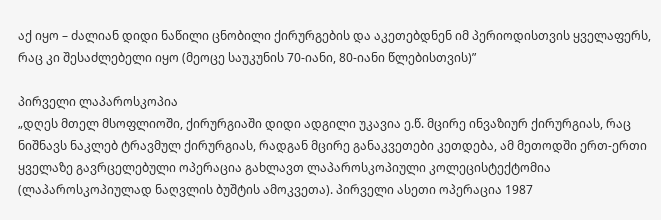აქ იყო – ძალიან დიდი ნაწილი ცნობილი ქირურგების და აკეთებდნენ იმ პერიოდისთვის ყველაფერს, რაც კი შესაძლებელი იყო (მეოცე საუკუნის 70-იანი, 80-იანი წლებისთვის)”

პირველი ლაპაროსკოპია
„დღეს მთელ მსოფლიოში, ქირურგიაში დიდი ადგილი უკავია ე.წ. მცირე ინვაზიურ ქირურგიას, რაც ნიშნავს ნაკლებ ტრავმულ ქირურგიას, რადგან მცირე განაკვეთები კეთდება, ამ მეთოდში ერთ-ერთი ყველაზე გავრცელებული ოპერაცია გახლავთ ლაპაროსკოპიული კოლეცისტექტომია (ლაპაროსკოპიულად ნაღვლის ბუშტის ამოკვეთა). პირველი ასეთი ოპერაცია 1987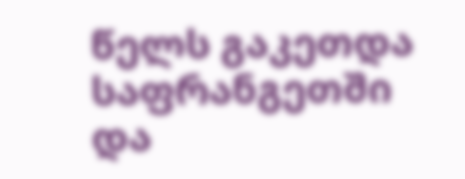წელს გაკეთდა საფრანგეთში და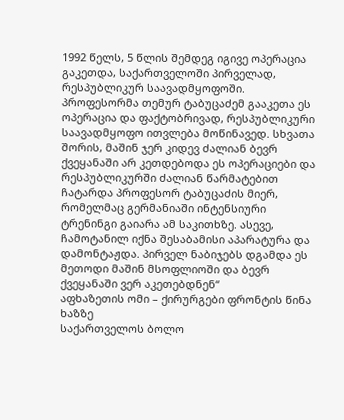1992 წელს, 5 წლის შემდეგ იგივე ოპერაცია გაკეთდა, საქართველოში პირველად, რესპუბლიკურ საავადმყოფოში. პროფესორმა თემურ ტაბუცაძემ გააკეთა ეს ოპერაცია და ფაქტობრივად, რესპუბლიკური საავადმყოფო ითვლება მოწინავედ. სხვათა შორის, მაშინ ჯერ კიდევ ძალიან ბევრ ქვეყანაში არ კეთდებოდა ეს ოპერაციები და რესპუბლიკურში ძალიან წარმატებით ჩატარდა პროფესორ ტაბუცაძის მიერ, რომელმაც გერმანიაში ინტენსიური ტრენინგი გაიარა ამ საკითხზე. ასევე, ჩამოტანილ იქნა შესაბამისი აპარატურა და დამონტაჟდა. პირველ ნაბიჯებს დგამდა ეს მეთოდი მაშინ მსოფლიოში და ბევრ ქვეყანაში ვერ აკეთებდნენ“
აფხაზეთის ომი – ქირურგები ფრონტის წინა ხაზზე
საქართველოს ბოლო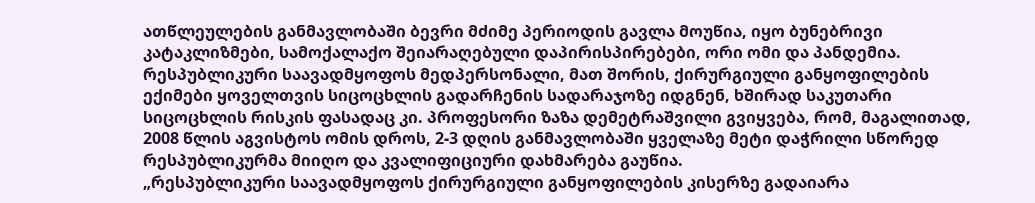ათწლეულების განმავლობაში ბევრი მძიმე პერიოდის გავლა მოუწია, იყო ბუნებრივი კატაკლიზმები, სამოქალაქო შეიარაღებული დაპირისპირებები, ორი ომი და პანდემია. რესპუბლიკური საავადმყოფოს მედპერსონალი, მათ შორის, ქირურგიული განყოფილების ექიმები ყოველთვის სიცოცხლის გადარჩენის სადარაჯოზე იდგნენ, ხშირად საკუთარი სიცოცხლის რისკის ფასადაც კი. პროფესორი ზაზა დემეტრაშვილი გვიყვება, რომ, მაგალითად, 2008 წლის აგვისტოს ომის დროს, 2-3 დღის განმავლობაში ყველაზე მეტი დაჭრილი სწორედ რესპუბლიკურმა მიიღო და კვალიფიციური დახმარება გაუწია.
„რესპუბლიკური საავადმყოფოს ქირურგიული განყოფილების კისერზე გადაიარა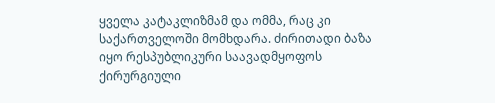ყველა კატაკლიზმამ და ომმა, რაც კი საქართველოში მომხდარა. ძირითადი ბაზა იყო რესპუბლიკური საავადმყოფოს ქირურგიული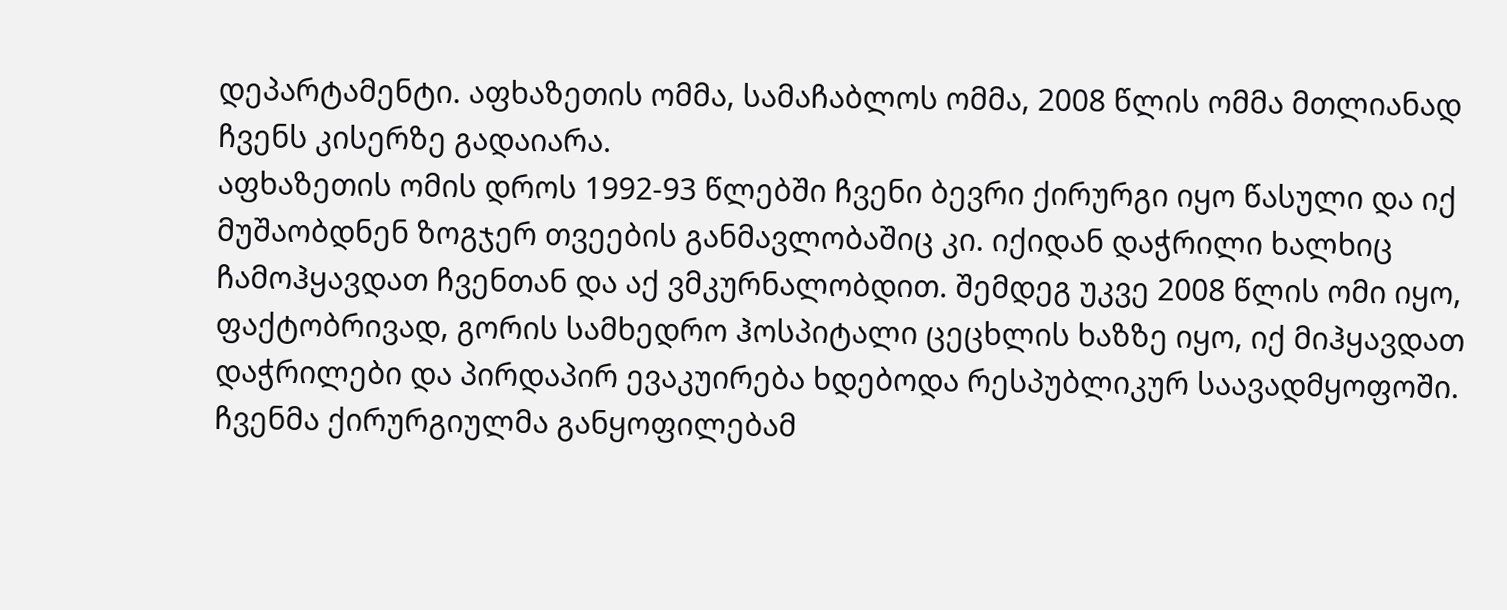დეპარტამენტი. აფხაზეთის ომმა, სამაჩაბლოს ომმა, 2008 წლის ომმა მთლიანად ჩვენს კისერზე გადაიარა.
აფხაზეთის ომის დროს 1992-93 წლებში ჩვენი ბევრი ქირურგი იყო წასული და იქ მუშაობდნენ ზოგჯერ თვეების განმავლობაშიც კი. იქიდან დაჭრილი ხალხიც ჩამოჰყავდათ ჩვენთან და აქ ვმკურნალობდით. შემდეგ უკვე 2008 წლის ომი იყო, ფაქტობრივად, გორის სამხედრო ჰოსპიტალი ცეცხლის ხაზზე იყო, იქ მიჰყავდათ დაჭრილები და პირდაპირ ევაკუირება ხდებოდა რესპუბლიკურ საავადმყოფოში. ჩვენმა ქირურგიულმა განყოფილებამ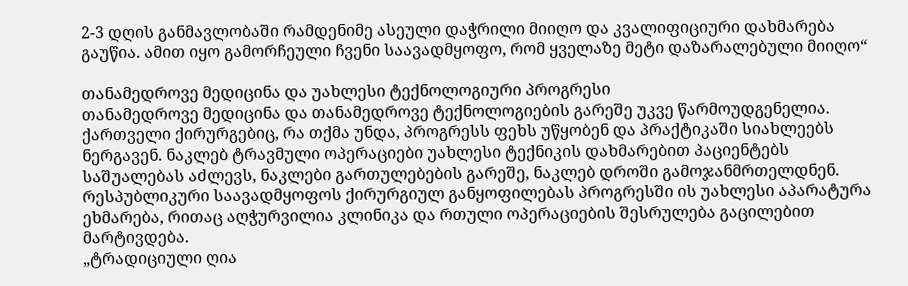2-3 დღის განმავლობაში რამდენიმე ასეული დაჭრილი მიიღო და კვალიფიციური დახმარება გაუწია. ამით იყო გამორჩეული ჩვენი საავადმყოფო, რომ ყველაზე მეტი დაზარალებული მიიღო“

თანამედროვე მედიცინა და უახლესი ტექნოლოგიური პროგრესი
თანამედროვე მედიცინა და თანამედროვე ტექნოლოგიების გარეშე უკვე წარმოუდგენელია. ქართველი ქირურგებიც, რა თქმა უნდა, პროგრესს ფეხს უწყობენ და პრაქტიკაში სიახლეებს ნერგავენ. ნაკლებ ტრავმული ოპერაციები უახლესი ტექნიკის დახმარებით პაციენტებს საშუალებას აძლევს, ნაკლები გართულებების გარეშე, ნაკლებ დროში გამოჯანმრთელდნენ.
რესპუბლიკური საავადმყოფოს ქირურგიულ განყოფილებას პროგრესში ის უახლესი აპარატურა ეხმარება, რითაც აღჭურვილია კლინიკა და რთული ოპერაციების შესრულება გაცილებით მარტივდება.
„ტრადიციული ღია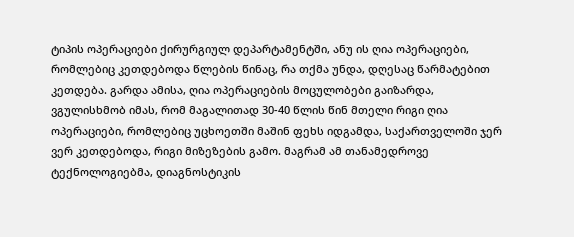ტიპის ოპერაციები ქირურგიულ დეპარტამენტში, ანუ ის ღია ოპერაციები, რომლებიც კეთდებოდა წლების წინაც, რა თქმა უნდა, დღესაც წარმატებით კეთდება. გარდა ამისა, ღია ოპერაციების მოცულობები გაიზარდა, ვგულისხმობ იმას, რომ მაგალითად 30-40 წლის წინ მთელი რიგი ღია ოპერაციები, რომლებიც უცხოეთში მაშინ ფეხს იდგამდა, საქართველოში ჯერ ვერ კეთდებოდა, რიგი მიზეზების გამო. მაგრამ ამ თანამედროვე ტექნოლოგიებმა, დიაგნოსტიკის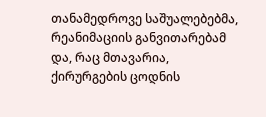თანამედროვე საშუალებებმა, რეანიმაციის განვითარებამ და, რაც მთავარია, ქირურგების ცოდნის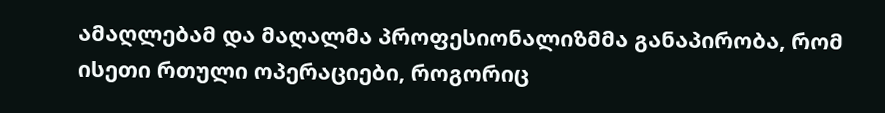ამაღლებამ და მაღალმა პროფესიონალიზმმა განაპირობა, რომ ისეთი რთული ოპერაციები, როგორიც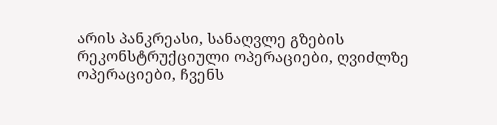არის პანკრეასი, სანაღვლე გზების რეკონსტრუქციული ოპერაციები, ღვიძლზე ოპერაციები, ჩვენს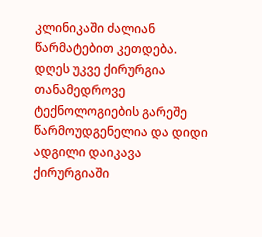კლინიკაში ძალიან წარმატებით კეთდება.
დღეს უკვე ქირურგია თანამედროვე ტექნოლოგიების გარეშე წარმოუდგენელია და დიდი ადგილი დაიკავა ქირურგიაში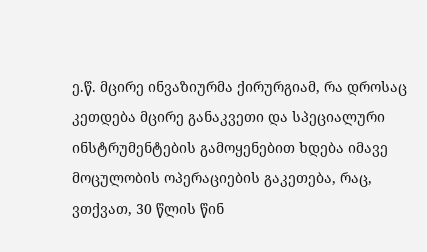ე.წ. მცირე ინვაზიურმა ქირურგიამ, რა დროსაც კეთდება მცირე განაკვეთი და სპეციალური ინსტრუმენტების გამოყენებით ხდება იმავე მოცულობის ოპერაციების გაკეთება, რაც, ვთქვათ, 30 წლის წინ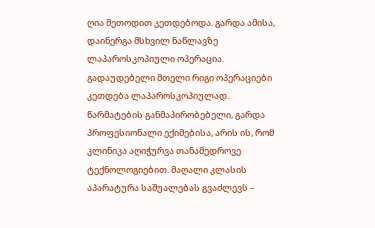ღია მეთოდით კეთდებოდა. გარდა ამისა, დაინერგა მსხვილ ნაწლავზე ლაპაროსკოპიული ოპერაცია. გადაუდებელი მთელი რიგი ოპერაციები კეთდება ლაპაროსკოპიულად.
წარმატების განმაპირობებელი, გარდა პროფესიონალი ექიმებისა, არის ის, რომ კლინიკა აღიჭურვა თანამედროვე ტექნოლოგიებით. მაღალი კლასის აპარატურა საშუალებას გვაძლევს –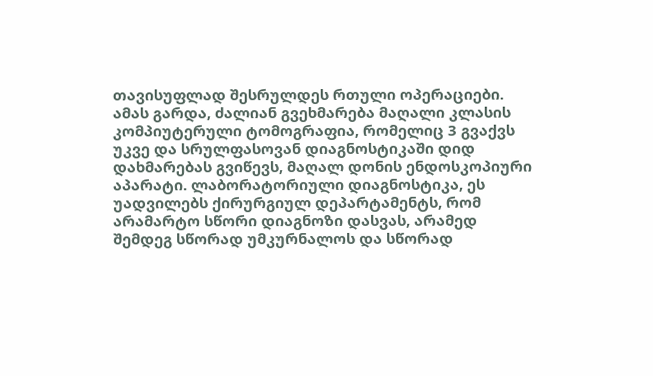თავისუფლად შესრულდეს რთული ოპერაციები.
ამას გარდა, ძალიან გვეხმარება მაღალი კლასის კომპიუტერული ტომოგრაფია, რომელიც 3 გვაქვს უკვე და სრულფასოვან დიაგნოსტიკაში დიდ დახმარებას გვიწევს, მაღალ დონის ენდოსკოპიური აპარატი. ლაბორატორიული დიაგნოსტიკა, ეს უადვილებს ქირურგიულ დეპარტამენტს, რომ არამარტო სწორი დიაგნოზი დასვას, არამედ შემდეგ სწორად უმკურნალოს და სწორად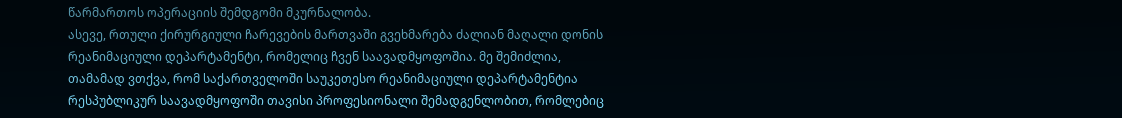წარმართოს ოპერაციის შემდგომი მკურნალობა.
ასევე, რთული ქირურგიული ჩარევების მართვაში გვეხმარება ძალიან მაღალი დონის რეანიმაციული დეპარტამენტი, რომელიც ჩვენ საავადმყოფოშია. მე შემიძლია, თამამად ვთქვა, რომ საქართველოში საუკეთესო რეანიმაციული დეპარტამენტია რესპუბლიკურ საავადმყოფოში თავისი პროფესიონალი შემადგენლობით, რომლებიც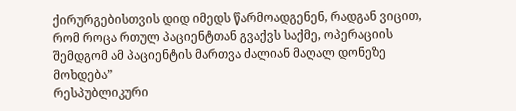ქირურგებისთვის დიდ იმედს წარმოადგენენ, რადგან ვიცით, რომ როცა რთულ პაციენტთან გვაქვს საქმე, ოპერაციის შემდგომ ამ პაციენტის მართვა ძალიან მაღალ დონეზე მოხდება”
რესპუბლიკური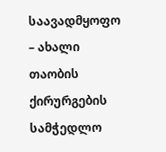საავადმყოფო – ახალი თაობის ქირურგების სამჭედლო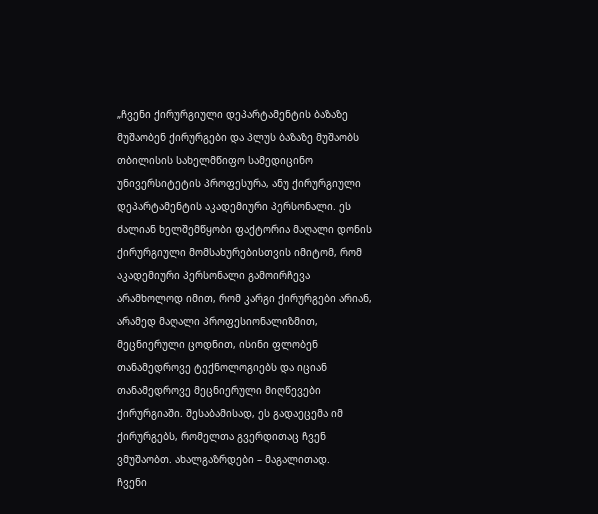„ჩვენი ქირურგიული დეპარტამენტის ბაზაზე მუშაობენ ქირურგები და პლუს ბაზაზე მუშაობს თბილისის სახელმწიფო სამედიცინო უნივერსიტეტის პროფესურა, ანუ ქირურგიული დეპარტამენტის აკადემიური პერსონალი. ეს ძალიან ხელშემწყობი ფაქტორია მაღალი დონის ქირურგიული მომსახურებისთვის იმიტომ, რომ აკადემიური პერსონალი გამოირჩევა არამხოლოდ იმით, რომ კარგი ქირურგები არიან, არამედ მაღალი პროფესიონალიზმით, მეცნიერული ცოდნით, ისინი ფლობენ თანამედროვე ტექნოლოგიებს და იციან თანამედროვე მეცნიერული მიღწევები ქირურგიაში. შესაბამისად, ეს გადაეცემა იმ ქირურგებს, რომელთა გვერდითაც ჩვენ ვმუშაობთ. ახალგაზრდები – მაგალითად.
ჩვენი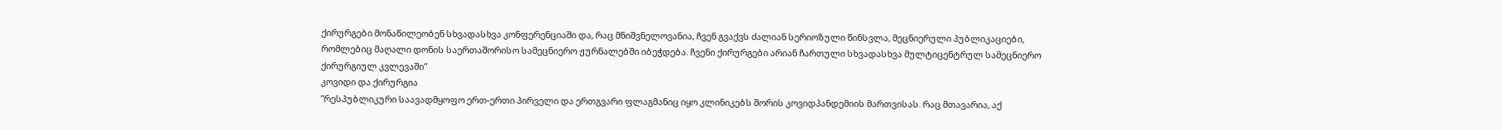ქირურგები მონაწილეობენ სხვადასხვა კონფერენციაში და, რაც მნიშვნელოვანია, ჩვენ გვაქვს ძალიან სერიოზული წინსვლა, მეცნიერული პუბლიკაციები, რომლებიც მაღალი დონის საერთაშორისო სამეცნიერო ჟურნალებში იბეჭდება. ჩვენი ქირურგები არიან ჩართული სხვადასხვა მულტიცენტრულ სამეცნიერო ქირურგიულ კვლევაში“
კოვიდი და ქირურგია
“რესპუბლიკური საავადმყოფო ერთ-ერთი პირველი და ერთგვარი ფლაგმანიც იყო კლინიკებს შორის კოვიდპანდემიის მართვისას. რაც მთავარია, აქ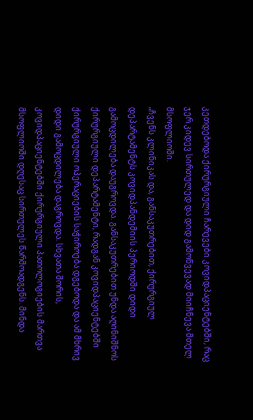კეთდებოდა ქირურგიული ჩარევები კოვიდპაციენტებში, რაც ჯერ კიდევ სირთულედ და დიდ გამოწვევად მიიჩნევა მთელ მსოფლიოში.
„ჩვენს კლინიკას და, განსაკუთრებით, ქირურგიულ დეპარტამენტს კოვიდპანდემიის პერიოდში დიდი გამოცდილება დაუგროვდა. განსაკუთრებით უნდა აღინიშნოს ქირურგიული დეპარტამენტი, რადგან კოვიდპაციენტებში ქირურგიული ოპერაციების საჭიროება დგებოდა და ამ მხრივ დიდი გამოცდილება დაგროვდა. სხვათა შორის, კოვიდპაციენტებში ქირურგიული პათოლოგიების მართვა მსოფლიოში დღესაც სირთულეს წარმოადგენს. მინდა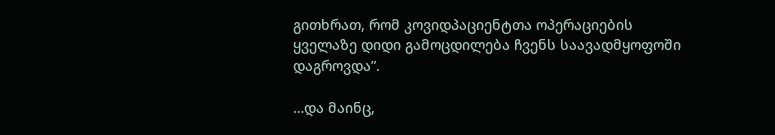გითხრათ, რომ კოვიდპაციენტთა ოპერაციების ყველაზე დიდი გამოცდილება ჩვენს საავადმყოფოში დაგროვდა”.

…და მაინც,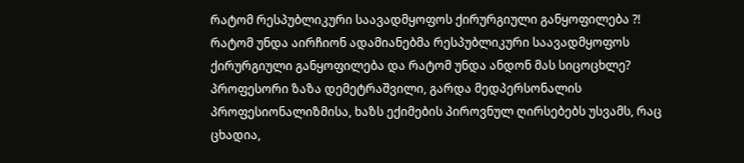რატომ რესპუბლიკური საავადმყოფოს ქირურგიული განყოფილება ?!
რატომ უნდა აირჩიონ ადამიანებმა რესპუბლიკური საავადმყოფოს ქირურგიული განყოფილება და რატომ უნდა ანდონ მას სიცოცხლე? პროფესორი ზაზა დემეტრაშვილი, გარდა მედპერსონალის პროფესიონალიზმისა, ხაზს ექიმების პიროვნულ ღირსებებს უსვამს, რაც ცხადია,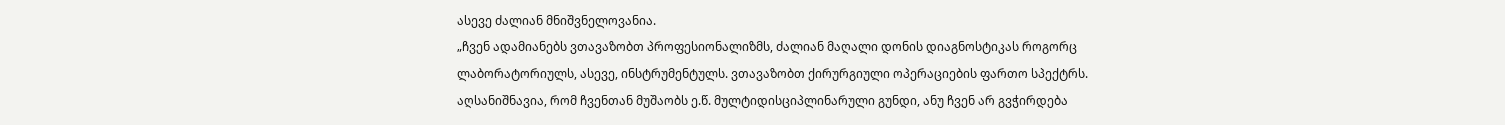ასევე ძალიან მნიშვნელოვანია.
„ჩვენ ადამიანებს ვთავაზობთ პროფესიონალიზმს, ძალიან მაღალი დონის დიაგნოსტიკას როგორც ლაბორატორიულს, ასევე, ინსტრუმენტულს. ვთავაზობთ ქირურგიული ოპერაციების ფართო სპექტრს.
აღსანიშნავია, რომ ჩვენთან მუშაობს ე.წ. მულტიდისციპლინარული გუნდი, ანუ ჩვენ არ გვჭირდება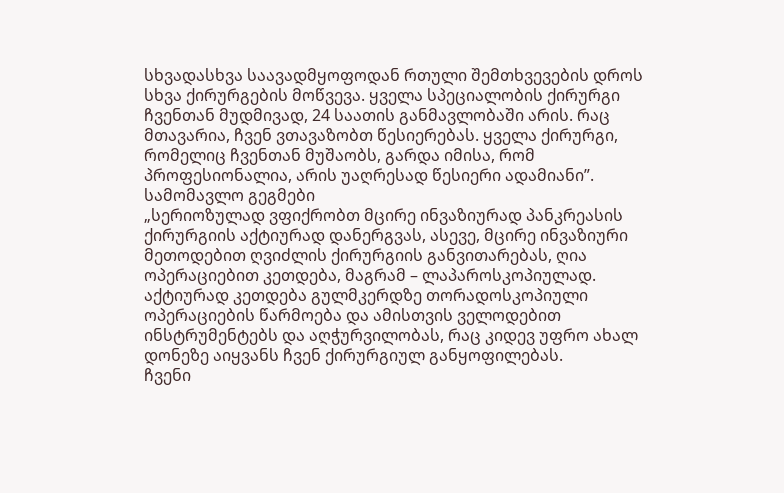სხვადასხვა საავადმყოფოდან რთული შემთხვევების დროს სხვა ქირურგების მოწვევა. ყველა სპეციალობის ქირურგი ჩვენთან მუდმივად, 24 საათის განმავლობაში არის. რაც მთავარია, ჩვენ ვთავაზობთ წესიერებას. ყველა ქირურგი, რომელიც ჩვენთან მუშაობს, გარდა იმისა, რომ პროფესიონალია, არის უაღრესად წესიერი ადამიანი”.
სამომავლო გეგმები
„სერიოზულად ვფიქრობთ მცირე ინვაზიურად პანკრეასის ქირურგიის აქტიურად დანერგვას, ასევე, მცირე ინვაზიური მეთოდებით ღვიძლის ქირურგიის განვითარებას, ღია ოპერაციებით კეთდება, მაგრამ – ლაპაროსკოპიულად. აქტიურად კეთდება გულმკერდზე თორადოსკოპიული ოპერაციების წარმოება და ამისთვის ველოდებით ინსტრუმენტებს და აღჭურვილობას, რაც კიდევ უფრო ახალ დონეზე აიყვანს ჩვენ ქირურგიულ განყოფილებას.
ჩვენი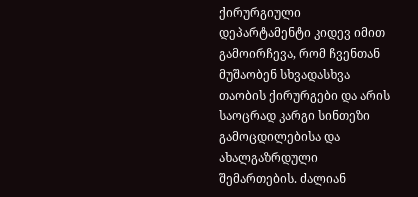ქირურგიული დეპარტამენტი კიდევ იმით გამოირჩევა, რომ ჩვენთან მუშაობენ სხვადასხვა თაობის ქირურგები და არის საოცრად კარგი სინთეზი გამოცდილებისა და ახალგაზრდული შემართების. ძალიან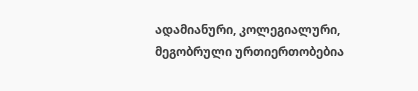ადამიანური, კოლეგიალური, მეგობრული ურთიერთობებია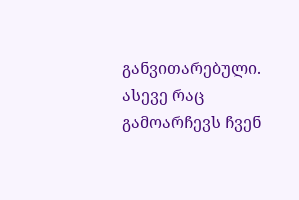განვითარებული. ასევე რაც გამოარჩევს ჩვენ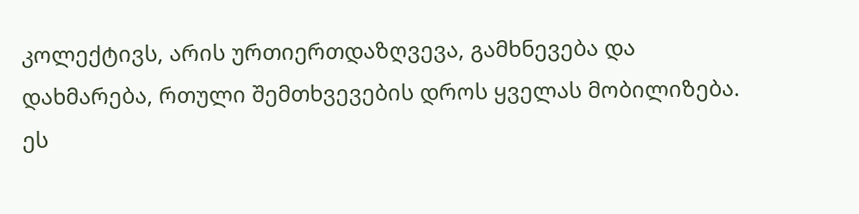კოლექტივს, არის ურთიერთდაზღვევა, გამხნევება და დახმარება, რთული შემთხვევების დროს ყველას მობილიზება. ეს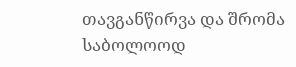თავგანწირვა და შრომა საბოლოოდ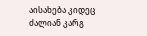აისახება კიდეც ძალიან კარგ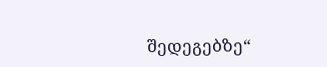შედეგებზე“